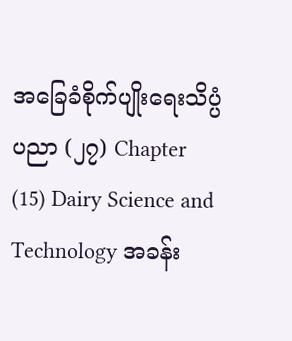အခြေခံစိုက်ပျိုးရေးသိပ္ပံပညာ (၂၇) Chapter (15) Dairy Science and Technology အခန်း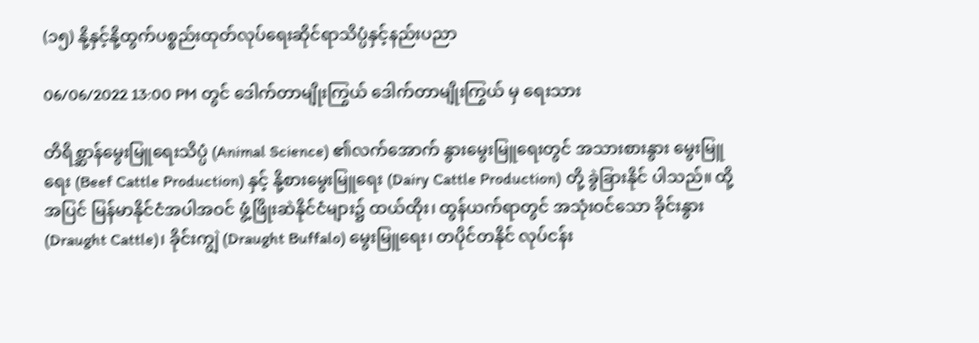(၁၅) နို့နှင့်နို့ထွက်ပစ္စည်းထုတ်လုပ်ရေးဆိုင်ရာသိပ္ပံနှင့်နည်းပညာ

06/06/2022 13:00 PM တွင် ဒေါက်တာမျိုးကြွယ် ဒေါက်တာမျိုးကြွယ် မှ ရေးသား

တိရိစ္ဆာန်မွေးမြူရေးသိပ္ပံ (Animal Science) ၏လက်အောက် နွားမွေးမြူရေးတွင် အသားစားနွား မွေးမြူရေး (Beef Cattle Production) နှင့် နို့စားမွေးမြူရေး (Dairy Cattle Production) တို့ ခွဲခြားနိုင် ပါသည်။ ထို့အပြင် မြန်မာနိုင်ငံအပါအဝင် ဖွံ့ဖြိုးဆဲနိုင်ငံများ၌ ထယ်ထိုး၊ ထွန်ယက်ရာတွင် အသုံးဝင်သော ခိုင်းနွား (Draught Cattle)၊ ခိုင်းကျွဲ (Draught Buffalo) မွေးမြူရေး၊ တပိုင်တနိုင် လုပ်ငန်း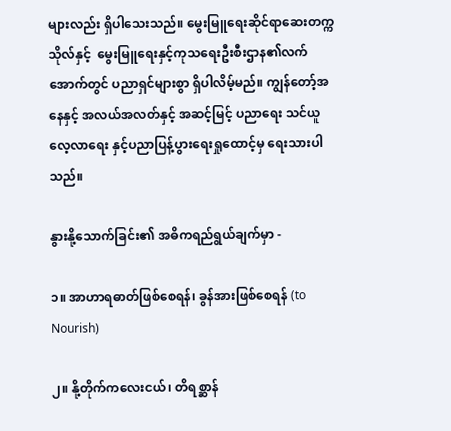များလည်း ရှိပါသေးသည်။ မွေးမြူရေးဆိုင်ရာဆေးတက္ကသိုလ်နှင့်  မွေးမြူရေးနှင့်ကုသရေးဦးစီးဌာန၏လက်အောက်တွင် ပညာရှင်များစွာ ရှိပါလိမ့်မည်။ ကျွန်တော့်အနေနှင့် အလယ်အလတ်နှင့် အဆင့်မြင့် ပညာရေး သင်ယူလေ့လာရေး နှင့်ပညာပြန့်ပွားရေးရှုထောင့်မှ ရေးသားပါသည်။

နွားနို့သောက်ခြင်း၏ အဓိကရည်ရွယ်ချက်မှာ -

၁။ အာဟာရဓာတ်ဖြစ်စေရန်၊ ခွန်အားဖြစ်စေရန် (to Nourish)

၂။ နို့တိုက်ကလေးငယ်၊ တိရစ္ဆာန်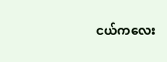ငယ်ကလေး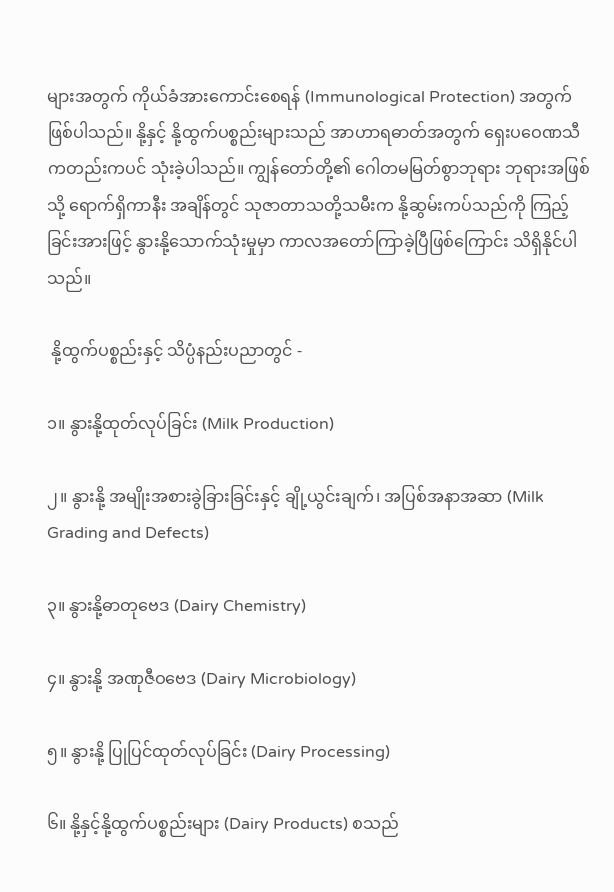များအတွက် ကိုယ်ခံအားကောင်းစေရန် (Immunological Protection) အတွက် ဖြစ်ပါသည်။ နို့နှင့် နို့ထွက်ပစ္စည်းများသည် အာဟာရဓာတ်အတွက် ရှေးပဝေဏသီ ကတည်းကပင် သုံးခဲ့ပါသည်။ ကျွန်တော်တို့၏ ဂေါတမမြတ်စွာဘုရား ဘုရားအဖြစ်သို့ ရောက်ရှိကာနီး အချိန်တွင် သုဇာတာသတို့သမီးက နို့ဆွမ်းကပ်သည်ကို ကြည့်ခြင်းအားဖြင့် နွားနို့သောက်သုံးမှုမှာ ကာလအတော်ကြာခဲ့ပြီဖြစ်ကြောင်း သိရှိနိုင်ပါသည်။

 နို့ထွက်ပစ္စည်းနှင့် သိပ္ပံနည်းပညာတွင် -

၁။ နွားနို့ထုတ်လုပ်ခြင်း (Milk Production)

၂။ နွားနို့ အမျိုးအစားခွဲခြားခြင်းနှင့် ချို့ယွင်းချက်၊ အပြစ်အနာအဆာ (Milk Grading and Defects)

၃။ နွားနို့ဓာတုဗေဒ (Dairy Chemistry)

၄။ နွားနို့ အဏုဇီဝဗေဒ (Dairy Microbiology)

၅။ နွားနို့ ပြုပြင်ထုတ်လုပ်ခြင်း (Dairy Processing)

၆။ နို့နှင့်နို့ထွက်ပစ္စည်းများ (Dairy Products) စသည်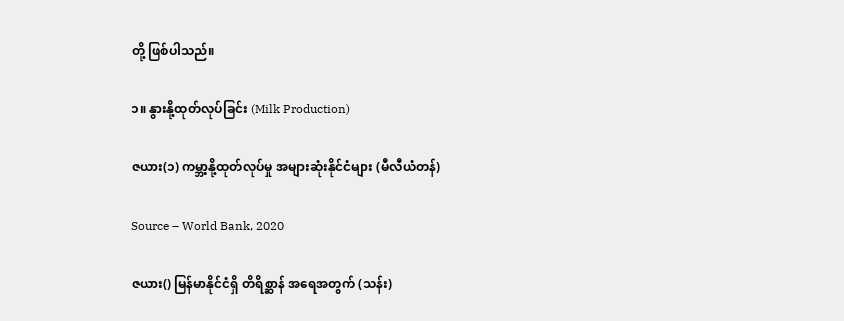တို့ ဖြစ်ပါသည်။

၁။ နွားနို့ထုတ်လုပ်ခြင်း (Milk Production)

ဇယား(၁) ကမ္ဘာ့နို့ထုတ်လုပ်မှု အများဆုံးနိုင်ငံများ (မီလီယံတန်)

Source – World Bank, 2020

ဇယား() မြန်မာနိုင်ငံရှိ တိရိစ္ဆာန် အရေအတွက် (သန်း)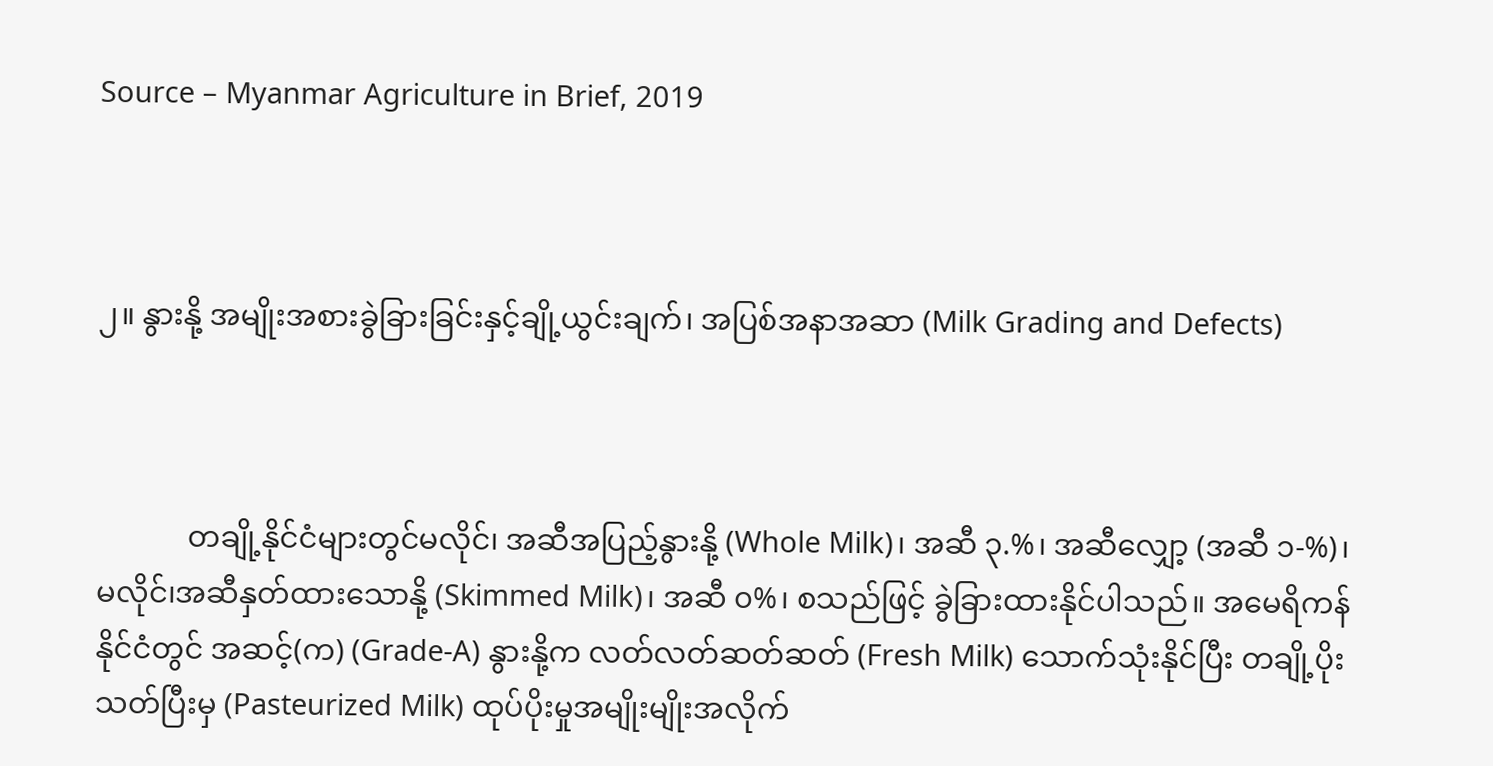Source – Myanmar Agriculture in Brief, 2019



၂။ နွားနို့ အမျိုးအစားခွဲခြားခြင်းနှင့်ချို့ယွင်းချက်၊ အပြစ်အနာအဆာ (Milk Grading and Defects)



            တချို့နိုင်ငံများတွင်မလိုင်၊ အဆီအပြည့်နွားနို့ (Whole Milk)၊ အဆီ ၃.%၊ အဆီလျှော့ (အဆီ ၁-%)၊ မလိုင်၊အဆီနှတ်ထားသောနို့ (Skimmed Milk)၊ အဆီ ၀%၊ စသည်ဖြင့် ခွဲခြားထားနိုင်ပါသည်။ အမေရိကန်နိုင်ငံတွင် အဆင့်(က) (Grade-A) နွားနို့က လတ်လတ်ဆတ်ဆတ် (Fresh Milk) သောက်သုံးနိုင်ပြီး တချို့ပိုးသတ်ပြီးမှ (Pasteurized Milk) ထုပ်ပိုးမှုအမျိုးမျိုးအလိုက်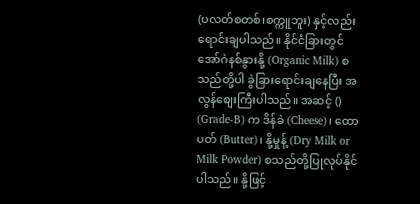(ပလတ်စတစ်၊စက္ကူဘူး) နှင့်လည်း ရောင်းချပါသည်။ နိုင်ငံခြားတွင် အော်ဂဲနစ်နွားနို့ (Organic Milk) စသည်တို့ပါ ခွဲခြားရောင်းချနေပြီး အလွန်စျေးကြီးပါသည်။ အဆင့် () (Grade-B) က ဒိန်ခဲ (Cheese)၊ ထောပတ် (Butter)၊ နို့မှုန့် (Dry Milk or Milk Powder) စသည်တို့ပြုလုပ်နိုင်ပါသည်။ နို့ဖြင့်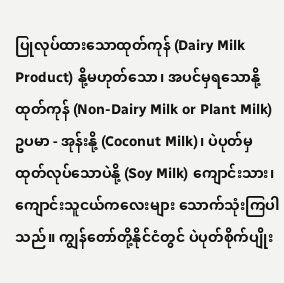ပြုလုပ်ထားသောထုတ်ကုန် (Dairy Milk Product) နို့မဟုတ်သော၊ အပင်မှရသောနို့ထုတ်ကုန် (Non-Dairy Milk or Plant Milk) ဥပမာ - အုန်းနို့ (Coconut Milk)၊ ပဲပုတ်မှထုတ်လုပ်သောပဲနို့ (Soy Milk) ကျောင်းသား၊ ကျောင်းသူငယ်ကလေးများ သောက်သုံးကြပါသည်။ ကျွန်တော်တို့နိုင်ငံတွင် ပဲပုတ်စိုက်ပျိုး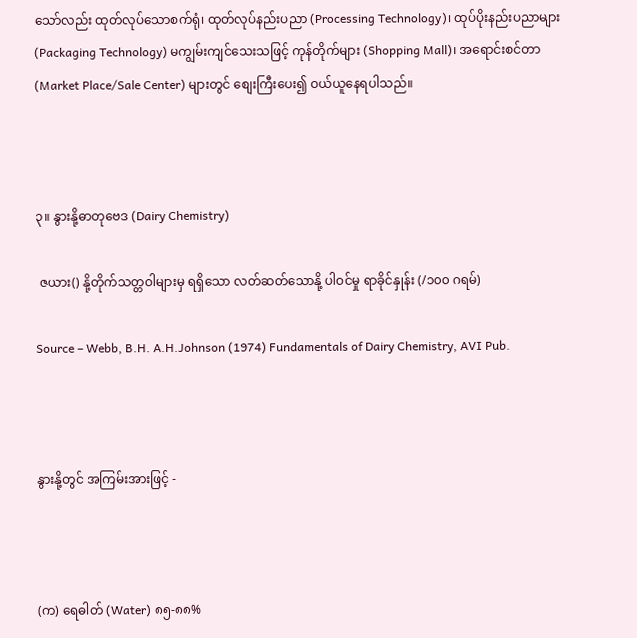သော်လည်း ထုတ်လုပ်သောစက်ရုံ၊ ထုတ်လုပ်နည်းပညာ (Processing Technology)၊ ထုပ်ပိုးနည်းပညာများ (Packaging Technology) မကျွမ်းကျင်သေးသဖြင့် ကုန်တိုက်များ (Shopping Mall)၊ အရောင်းစင်တာ (Market Place/Sale Center) များတွင် စျေးကြီးပေး၍ ဝယ်ယူနေရပါသည်။



၃။ နွားနို့ဓာတုဗေဒ (Dairy Chemistry)

 ဇယား() နို့တိုက်သတ္တဝါများမှ ရရှိသော လတ်ဆတ်သောနို့ ပါဝင်မှု ရာခိုင်နှုန်း (/၁၀၀ ဂရမ်)

Source – Webb, B.H. A.H.Johnson (1974) Fundamentals of Dairy Chemistry, AVI Pub.



နွားနို့တွင် အကြမ်းအားဖြင့် -



(က) ရေဓါတ် (Water) ၈၅-၈၈%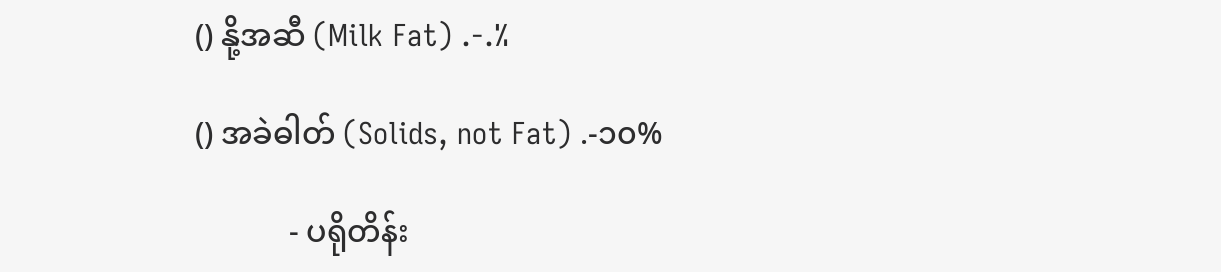() နို့အဆီ (Milk Fat) .-.%

() အခဲဓါတ် (Solids, not Fat) .-၁၀%

            - ပရိုတိန်း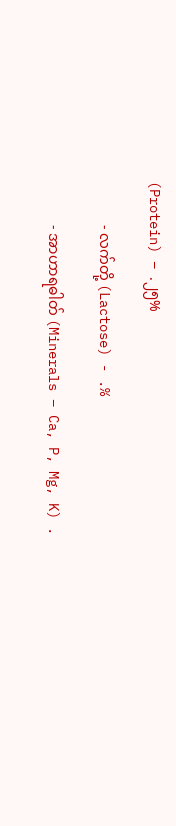(Protein) – .၂၅%

            - လက်တို့ (Lactose) - .%

            - အာဟာရဓါတ် (Minerals – Ca, P, Mg, K) .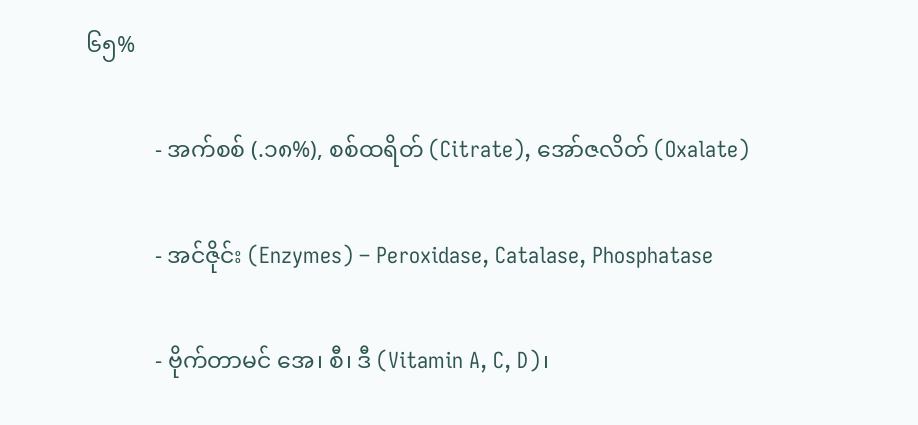၆၅%

            - အက်စစ် (.၁၈%), စစ်ထရိတ် (Citrate), အော်ဇလိတ် (Oxalate)

            - အင်ဇိုင်း (Enzymes) – Peroxidase, Catalase, Phosphatase

            - ဗိုက်တာမင် အေ၊ စီ၊ ဒီ (Vitamin A, C, D)၊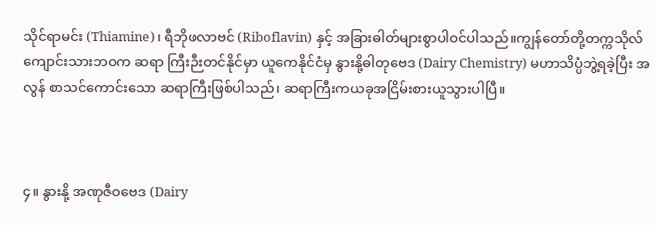သိုင်ရာမင်း (Thiamine)၊ ရီဘိုဖလာဗင် (Riboflavin) နှင့် အခြားဓါတ်များစွာပါဝင်ပါသည်။ကျွန်တော်တို့တက္ကသိုလ်ကျောင်းသားဘဝက ဆရာ ကြီးဉီးတင်နိုင်မှာ ယူကေနိုင်ငံမှ နွားနို့ဓါတုဗေဒ (Dairy Chemistry) မဟာသိပ္ပံဘွဲ့ရခဲ့ပြီး အလွန် စာသင်ကောင်းသော ဆရာကြီးဖြစ်ပါသည်၊ ဆရာကြီးကယခုအငြိမ်းစားယူသွားပါပြီ။



၄။ နွားနို့ အဏုဇီဝဗေဒ (Dairy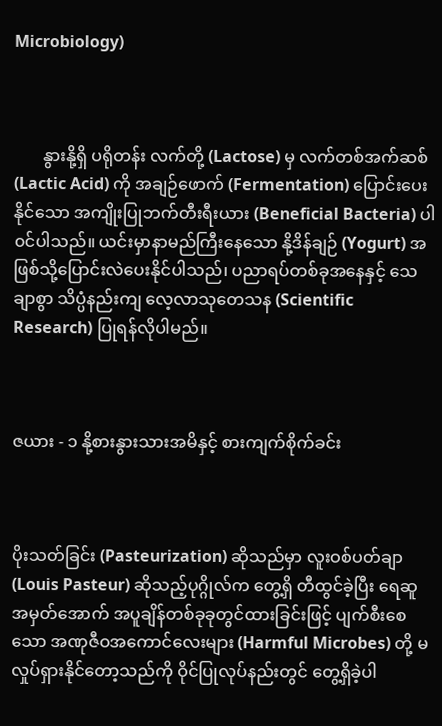Microbiology)



       နွားနို့ရှိ ပရိုတန်း လက်တို့ (Lactose) မှ လက်တစ်အက်ဆစ် (Lactic Acid) ကို အချဉ်ဖောက် (Fermentation) ပြောင်းပေးနိုင်သော အကျိုးပြုဘက်တီးရီးယား (Beneficial Bacteria) ပါ၀င်ပါသည်။ ယင်းမှာနာမည်ကြီးနေသော နို့ဒိန်ချဉ် (Yogurt) အဖြစ်သို့ပြောင်းလဲပေးနိုင်ပါသည်၊ ပညာရပ်တစ်ခုအနေနှင့် သေချာစွာ သိပ္ပံနည်းကျ လေ့လာသုတေသန (Scientific Research) ပြုရန်လိုပါမည်။



ဇယား - ၁ နို့စားနွားသားအမိနှင့် စားကျက်စိုက်ခင်း



ပိုးသတ်ခြင်း (Pasteurization) ဆိုသည်မှာ လူးဝစ်ပတ်ချာ (Louis Pasteur) ဆိုသည့်ပုဂ္ဂိုလ်က တွေ့ရှိ တီထွင်ခဲ့ပြီး ရေဆူအမှတ်အောက် အပူချိန်တစ်ခုခုတွင်ထားခြင်းဖြင့် ပျက်စီးစေသော အဏုဇီဝအကောင်လေးများ (Harmful Microbes) တို့ မလှုပ်ရှားနိုင်တော့သည်ကို ဝိုင်ပြုလုပ်နည်းတွင် တွေ့ရှိခဲ့ပါ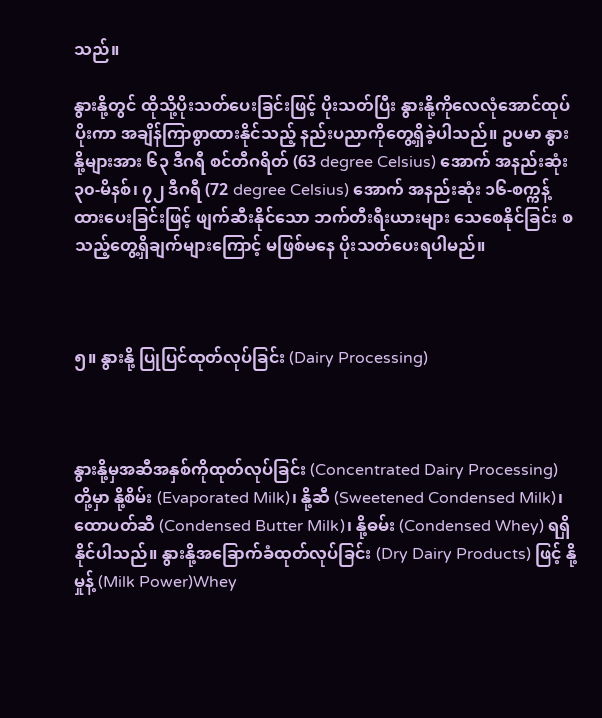သည်။

နွားနို့တွင် ထိုသို့ပိုးသတ်ပေးခြင်းဖြင့် ပိုးသတ်ပြီး နွားနို့ကိုလေလုံအောင်ထုပ်ပိုးကာ အချိန်ကြာစွာထားနိုင်သည့် နည်းပညာကိုတွေ့ရှိခဲ့ပါသည်။ ဥပမာ နွားနို့များအား ၆၃ ဒီဂရီ စင်တီဂရိတ် (63 degree Celsius) အောက် အနည်းဆုံး ၃၀-မိနစ်၊ ၇၂ ဒီဂရီ (72 degree Celsius) အောက် အနည်းဆုံး ၁၆-စက္ကန့် ထားပေးခြင်းဖြင့် ဖျက်ဆီးနိုင်သော ဘက်တီးရီးယားများ သေစေနိုင်ခြင်း စသည့်တွေ့ရှိချက်များကြောင့် မဖြစ်မနေ ပိုးသတ်ပေးရပါမည်။



၅။ နွားနို့ ပြုပြင်ထုတ်လုပ်ခြင်း (Dairy Processing)



နွားနို့မှအဆီအနှစ်ကိုထုတ်လုပ်ခြင်း (Concentrated Dairy Processing) တို့မှာ နို့စိမ်း (Evaporated Milk)၊ နို့ဆီ (Sweetened Condensed Milk)၊ ထောပတ်ဆီ (Condensed Butter Milk)၊ နို့ဓမ်း (Condensed Whey) ရရှိနိုင်ပါသည်။ နွားနို့အခြောက်ခံထုတ်လုပ်ခြင်း (Dry Dairy Products) ဖြင့် နို့မှုန့် (Milk Power)Whey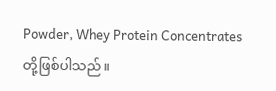Powder, Whey Protein Concentrates   တို့ဖြစ်ပါသည်။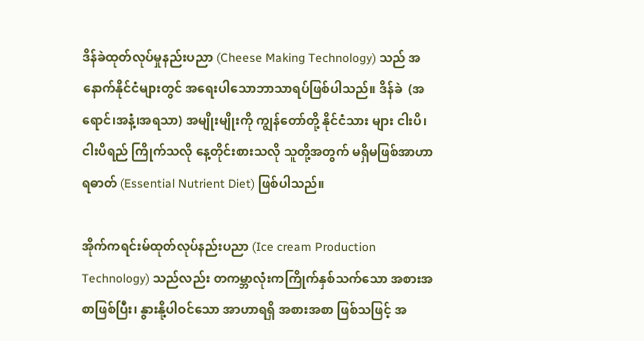ဒိန်ခဲထုတ်လုပ်မှုနည်းပညာ (Cheese Making Technology) သည် အနောက်နိုင်ငံများတွင် အရေးပါသောဘာသာရပ်ဖြစ်ပါသည်။ ဒိန်ခဲ  (အရောင်၊အနံ့၊အရသာ) အမျိုးမျိုးကို ကျွန်တော်တို့ နိုင်ငံသား များ ငါးပိ၊ ငါးပိရည် ကြိုက်သလို နေ့တိုင်းစားသလို သူတို့အတွက် မရှိမဖြစ်အာဟာရဓာတ် (Essential Nutrient Diet) ဖြစ်ပါသည်။

အိုက်ကရင်းမ်ထုတ်လုပ်နည်းပညာ (Ice cream Production Technology) သည်လည်း တကမ္ဘာလုံးကကြိုက်နှစ်သက်သော အစားအစာဖြစ်ပြီး၊ နွားနို့ပါဝင်သော အာဟာရရှိ အစားအစာ ဖြစ်သဖြင့် အ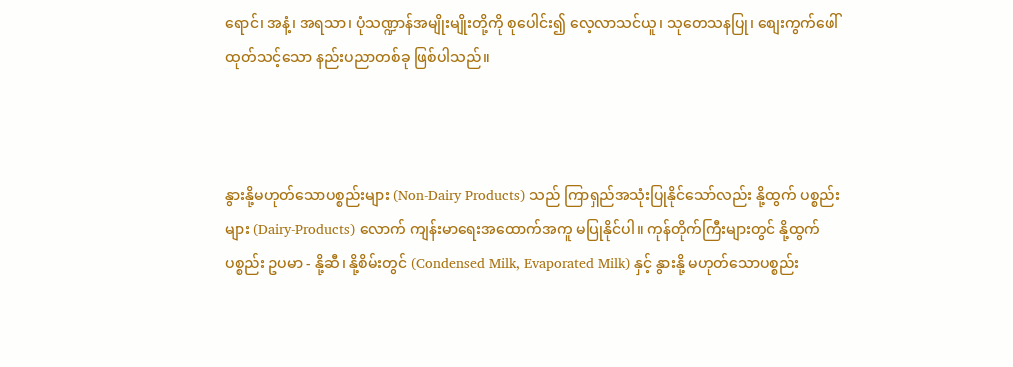ရောင်၊ အနံ့၊ အရသာ၊ ပုံသဏ္ဍာန်အမျိုးမျိုးတို့ကို စုပေါင်း၍ လေ့လာသင်ယူ၊ သုတေသနပြု၊ စျေးကွက်ဖေါ်ထုတ်သင့်သော နည်းပညာတစ်ခု ဖြစ်ပါသည်။



နွားနို့မဟုတ်သောပစ္စည်းများ (Non-Dairy Products) သည် ကြာရှည်အသုံးပြုနိုင်သော်လည်း နို့ထွက် ပစ္စည်းများ (Dairy-Products) လောက် ကျန်းမာရေးအထောက်အကူ မပြုနိုင်ပါ။ ကုန်တိုက်ကြီးများတွင် နို့ထွက်ပစ္စည်း ဥပမာ - နို့ဆီ၊ နို့စိမ်းတွင် (Condensed Milk, Evaporated Milk) နှင့် နွားနို့ မဟုတ်သောပစ္စည်း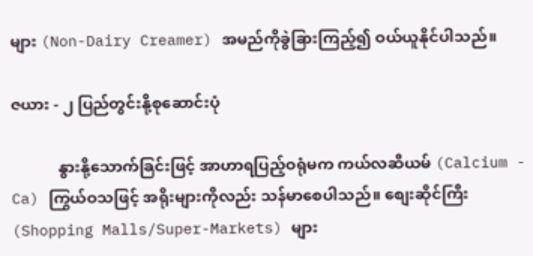များ (Non-Dairy Creamer) အမည်ကိုခွဲခြားကြည့်၍ ဝယ်ယူနိုင်ပါသည်။

ဇယား - ၂ ပြည်တွင်းနို့စုဆောင်းပုံ

            နွားနို့သောက်ခြင်းဖြင့် အာဟာရပြည့်ဝရုံမက ကယ်လဆီယမ် (Calcium - Ca) ကြွယ်ဝသဖြင့် အရိုးများကိုလည်း သန်မာစေပါသည်။ စျေးဆိုင်ကြီး (Shopping Malls/Super-Markets) များ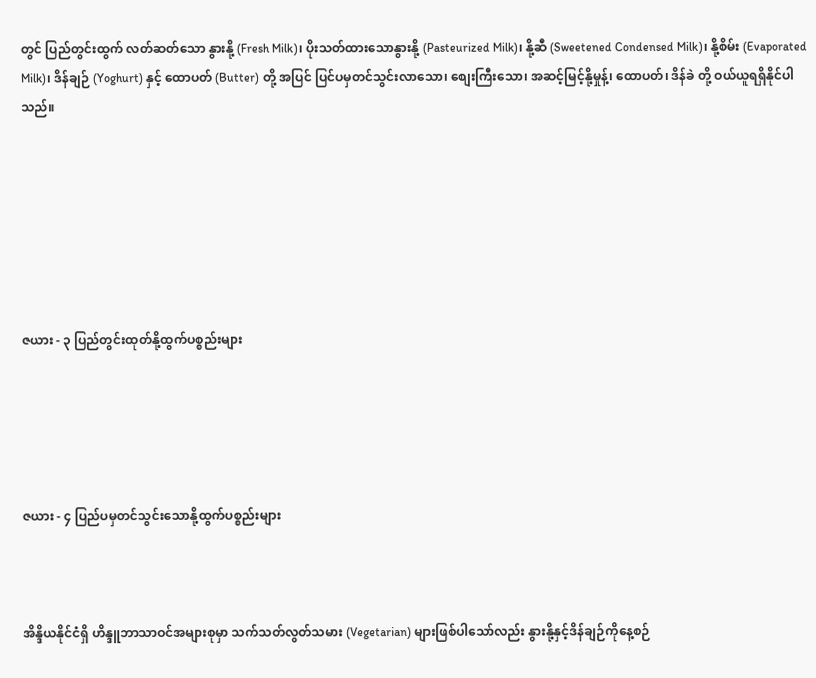တွင် ပြည်တွင်းထွက် လတ်ဆတ်သော နွားနို့ (Fresh Milk)၊ ပိုးသတ်ထားသောနွားနို့ (Pasteurized Milk)၊ နို့ဆီ (Sweetened Condensed Milk)၊ နို့စိမ်း (Evaporated Milk)၊ ဒိန်ချဉ် (Yoghurt) နှင့် ထောပတ် (Butter) တို့ အပြင် ပြင်ပမှတင်သွင်းလာသော၊ စျေးကြီးသော၊ အဆင့်မြင့်နို့မှုန့်၊ ထောပတ်၊ ဒိန်ခဲ တို့ ဝယ်ယူရရှိနိုင်ပါသည်။







ဇယား - ၃ ပြည်တွင်းထုတ်နို့ထွက်ပစ္စည်းများ





ဇယား - ၄ ပြည်ပမှတင်သွင်းသောနို့ထွက်ပစ္စည်းများ



အိန္ဒိယနိုင်ငံရှိ ဟိန္ဒူဘာသာဝင်အများစုမှာ သက်သတ်လွတ်သမား (Vegetarian) များဖြစ်ပါသော်လည်း နွားနို့နှင့်ဒိန်ချဉ်ကိုနေ့စဉ်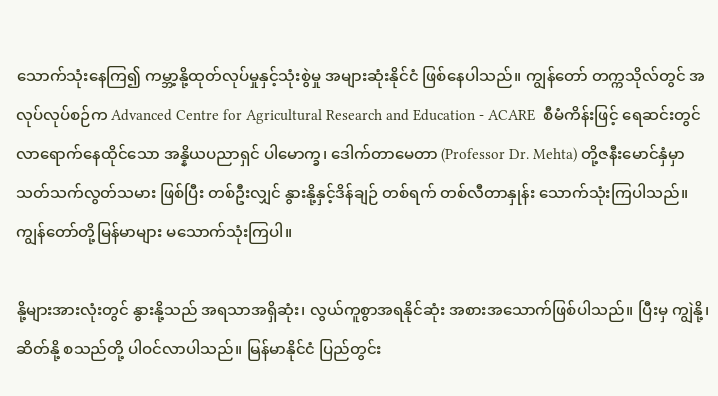သောက်သုံးနေကြ၍ ကမ္ဘာ့နို့ထုတ်လုပ်မှုနှင့်သုံးစွဲမှု အများဆုံးနိုင်ငံ ဖြစ်နေပါသည်။ ကျွန်တော် တက္ကသိုလ်တွင် အလုပ်လုပ်စဉ်က Advanced Centre for Agricultural Research and Education - ACARE  စီမံကိန်းဖြင့် ရေဆင်းတွင် လာရောက်နေထိုင်သော အန္နိယပညာရှင် ပါမောက္ခ၊ ဒေါက်တာမေတာ (Professor Dr. Mehta) တို့ဇနီးမောင်နှံမှာ သတ်သက်လွတ်သမား ဖြစ်ပြီး တစ်ဦးလျှင် နွားနို့နှင့်ဒိန်ချဉ် တစ်ရက် တစ်လီတာနှုန်း သောက်သုံးကြပါသည်။ ကျွန်တော်တို့မြန်မာများ မသောက်သုံးကြပါ။

နို့များအားလုံးတွင် နွားနို့သည် အရသာအရှိဆုံး၊ လွယ်ကူစွာအရနိုင်ဆုံး အစားအသောက်ဖြစ်ပါသည်။ ပြီးမှ ကျွဲနို့၊ ဆိတ်နို့ စသည်တို့ ပါဝင်လာပါသည်။ မြန်မာနိုင်ငံ ပြည်တွင်း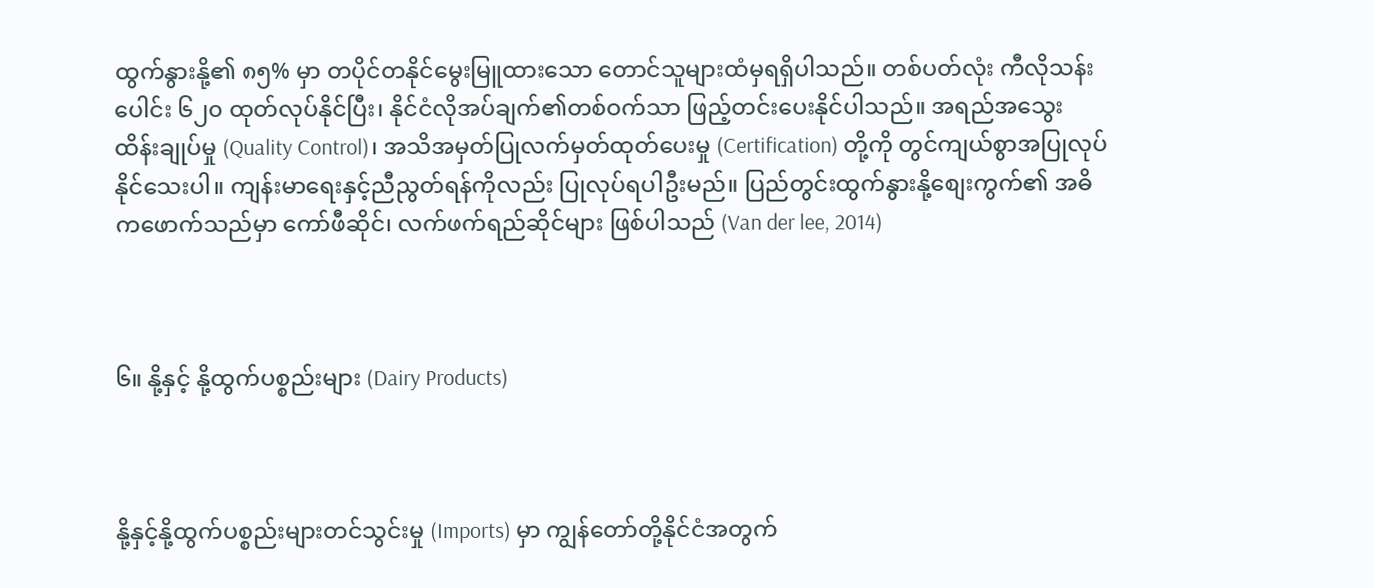ထွက်နွားနို့၏ ၈၅% မှာ တပိုင်တနိုင်မွေးမြူထားသော တောင်သူများထံမှရရှိပါသည်။ တစ်ပတ်လုံး ကီလိုသန်းပေါင်း ၆၂၀ ထုတ်လုပ်နိုင်ပြီး၊ နိုင်ငံလိုအပ်ချက်၏တစ်ဝက်သာ ဖြည့်တင်းပေးနိုင်ပါသည်။ အရည်အသွေးထိန်းချုပ်မှု (Quality Control)၊ အသိအမှတ်ပြုလက်မှတ်ထုတ်ပေးမှု (Certification) တို့ကို တွင်ကျယ်စွာအပြုလုပ်နိုင်သေးပါ။ ကျန်းမာရေးနှင့်ညီညွတ်ရန်ကိုလည်း ပြုလုပ်ရပါဦးမည်။ ပြည်တွင်းထွက်နွားနို့စျေးကွက်၏ အဓိကဖောက်သည်မှာ ကော်ဖီဆိုင်၊ လက်ဖက်ရည်ဆိုင်များ ဖြစ်ပါသည် (Van der lee, 2014)



၆။ နို့နှင့် နို့ထွက်ပစ္စည်းများ (Dairy Products)



နို့နှင့်နို့ထွက်ပစ္စည်းများတင်သွင်းမှု (Imports) မှာ ကျွန်တော်တို့နိုင်ငံအတွက်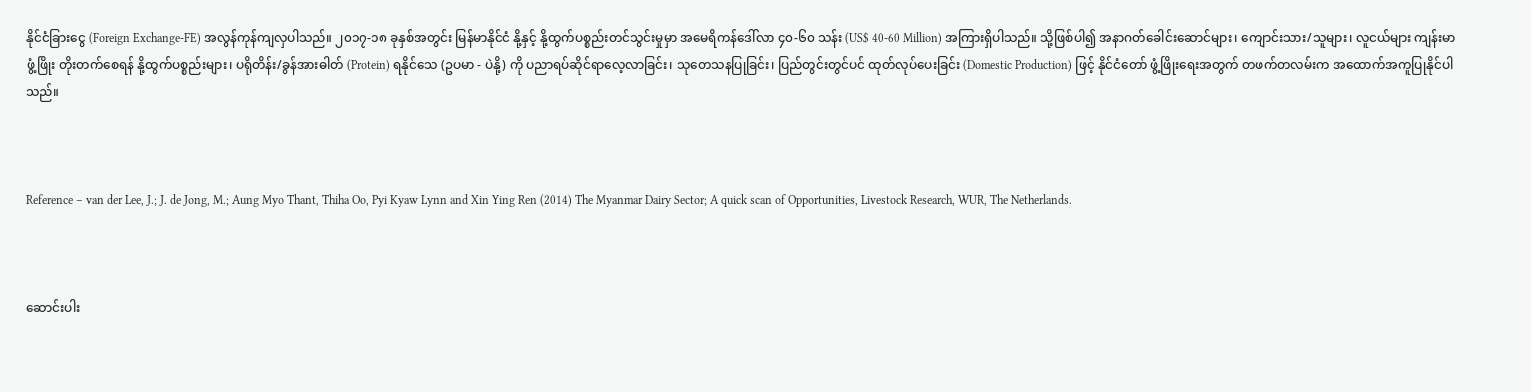နိုင်ငံခြားငွေ (Foreign Exchange-FE) အလွန်ကုန်ကျလှပါသည်။ ၂၀၁၇-၁၈ ခုနှစ်အတွင်း မြန်မာနိုင်ငံ နို့နှင့် နို့ထွက်ပစ္စည်းတင်သွင်းမှုမှာ အမေရိကန်ဒေါ်လာ ၄၀-၆၀ သန်း (US$ 40-60 Million) အကြားရှိပါသည်။ သို့ဖြစ်ပါ၍ အနာဂတ်ခေါင်းဆောင်များ၊ ကျောင်းသား/သူများ၊ လူငယ်များ ကျန်းမာဖွံ့ဖြိုး တိုးတက်စေရန် နို့ထွက်ပစ္စည်းများ၊ ပရိုတိန်း/ခွန်အားဓါတ် (Protein) ရနိုင်သေ (ဥပမာ - ပဲနို့) ကို ပညာရပ်ဆိုင်ရာလေ့လာခြင်း၊ သုတေသနပြုခြင်း၊ ပြည်တွင်းတွင်ပင် ထုတ်လုပ်ပေးခြင်း (Domestic Production) ဖြင့် နိုင်ငံတော် ဖွံ့ဖြိုးရေးအတွက် တဖက်တလမ်းက အထောက်အကူပြုနိုင်ပါသည်။



Reference – van der Lee, J.; J. de Jong, M.; Aung Myo Thant, Thiha Oo, Pyi Kyaw Lynn and Xin Ying Ren (2014) The Myanmar Dairy Sector; A quick scan of Opportunities, Livestock Research, WUR, The Netherlands.



ဆောင်းပါး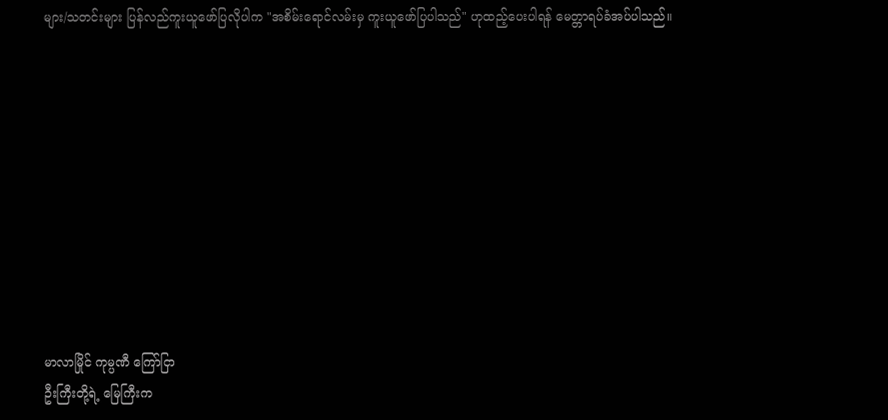များ/သတင်းများ ပြန်လည်ကူးယူဖော်ပြလိုပါက "အစိမ်းရောင်လမ်းမှ ကူးယူဖော်ပြပါသည်" ဟုထည့်ပေးပါရန် မေတ္တာရပ်ခံအပ်ပါသည်။










မာလာမြိုင် ကုမ္ပဏီ ကြော်ငြာ
ဦးကြီးတို့ရဲ့ မြေကြီးက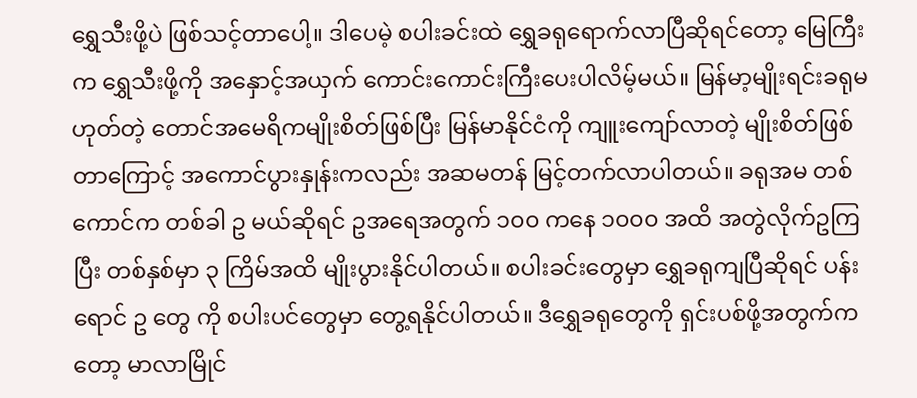ရွှေသီးဖို့ပဲ ဖြစ်သင့်တာပေါ့။ ဒါပေမဲ့ စပါးခင်းထဲ ရွှေခရုရောက်လာပြီဆိုရင်တော့ မြေကြီးက ရွှေသီးဖို့ကို အနှောင့်အယှက် ကောင်းကောင်းကြီးပေးပါလိမ့်မယ်။ မြန်မာ့မျိုးရင်းခရုမဟုတ်တဲ့ တောင်အမေရိကမျိုးစိတ်ဖြစ်ပြီး မြန်မာနိုင်ငံကို ကျူးကျော်လာတဲ့ မျိုးစိတ်ဖြစ်တာကြောင့် အကောင်ပွားနှုန်းကလည်း အဆမတန် မြင့်တက်လာပါတယ်။ ခရုအမ တစ်ကောင်က တစ်ခါ ဥ မယ်ဆိုရင် ဥအရေအတွက် ၁၀၀ ကနေ ၁၀၀၀ အထိ အတွဲလိုက်ဥကြပြီး တစ်နှစ်မှာ ၃ ကြိမ်အထိ မျိုးပွားနိုင်ပါတယ်။ စပါးခင်းတွေမှာ ရွှေခရုကျပြီဆိုရင် ပန်းရောင် ဥ တွေ ကို စပါးပင်တွေမှာ တွေ့ရနိုင်ပါတယ်။ ဒီရွှေခရုတွေကို ရှင်းပစ်ဖို့အတွက်ကတော့ မာလာမြိုင်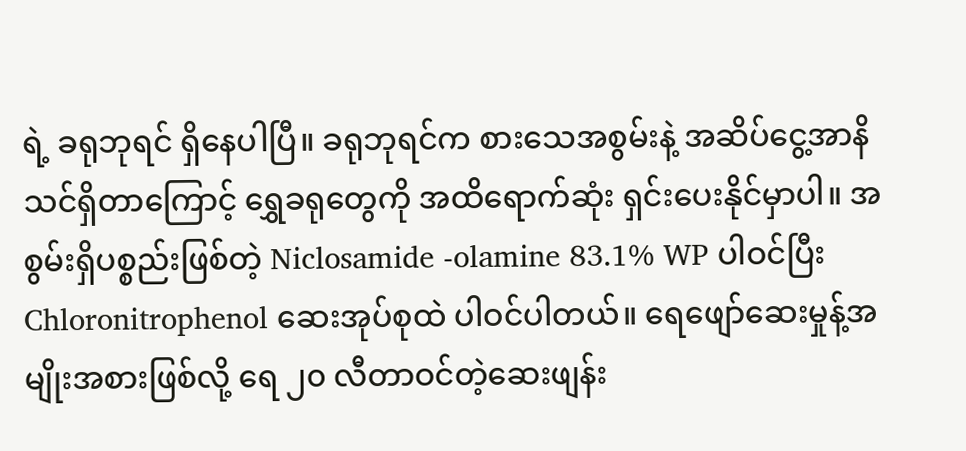ရဲ့ ခရုဘုရင် ရှိနေပါပြီ။ ခရုဘုရင်က စားသေအစွမ်းနဲ့ အဆိပ်ငွေ့အာနိသင်ရှိတာကြောင့် ရွှေခရုတွေကို အထိရောက်ဆုံး ရှင်းပေးနိုင်မှာပါ။ အစွမ်းရှိပစ္စည်းဖြစ်တဲ့ Niclosamide -olamine 83.1% WP ပါဝင်ပြီး Chloronitrophenol ဆေးအုပ်စုထဲ ပါဝင်ပါတယ်။ ရေဖျော်ဆေးမှုန့်အမျိုးအစားဖြစ်လို့ ရေ ၂၀ လီတာဝင်တဲ့ဆေးဖျန်း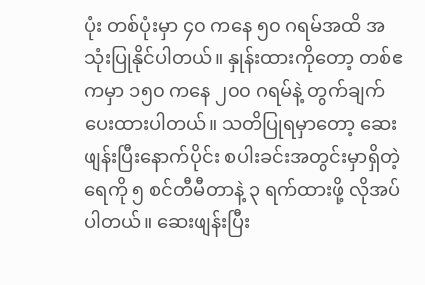ပုံး တစ်ပုံးမှာ ၄၀ ကနေ ၅၀ ဂရမ်အထိ အသုံးပြုနိုင်ပါတယ်။ နှုန်းထားကိုတော့ တစ်ဧကမှာ ၁၅၀ ကနေ ၂၀၀ ဂရမ်နဲ့ တွက်ချက်ပေးထားပါတယ်။ သတိပြုရမှာတော့ ဆေးဖျန်းပြီးနောက်ပိုင်း စပါးခင်းအတွင်းမှာရှိတဲ့ ရေကို ၅ စင်တီမီတာနဲ့ ၃ ရက်ထားဖို့ လိုအပ်ပါတယ်။ ဆေးဖျန်းပြီး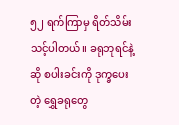၅၂ ရက်ကြာမှ ရိတ်သိမ်းသင့်ပါတယ်။ ခရုဘုရင်နဲ့ဆို စပါးခင်းကို ဒုက္ခပေးတဲ့ ရွှေခရုတွေ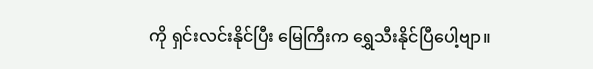ကို ရှင်းလင်းနိုင်ပြီး မြေကြီးက ရွှေသီးနိုင်ပြီပေါ့ဗျာ။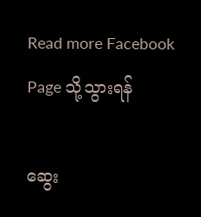Read more Facebook Page သို့သွားရန်

ဆွေး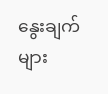နွေးချက်များ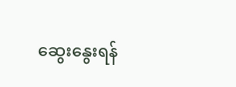ဆွေးနွေးရန်